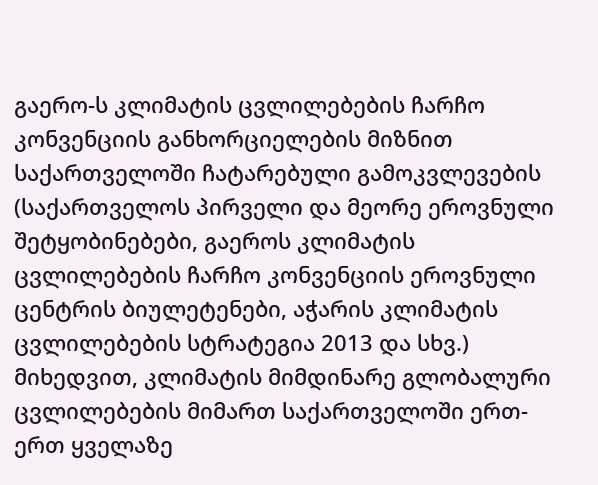გაერო-ს კლიმატის ცვლილებების ჩარჩო კონვენციის განხორციელების მიზნით საქართველოში ჩატარებული გამოკვლევების (საქართველოს პირველი და მეორე ეროვნული შეტყობინებები, გაეროს კლიმატის ცვლილებების ჩარჩო კონვენციის ეროვნული ცენტრის ბიულეტენები, აჭარის კლიმატის ცვლილებების სტრატეგია 2013 და სხვ.) მიხედვით, კლიმატის მიმდინარე გლობალური ცვლილებების მიმართ საქართველოში ერთ-ერთ ყველაზე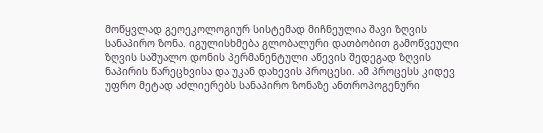მოწყვლად გეოეკოლოგიურ სისტემად მიჩნეულია შავი ზღვის სანაპირო ზონა. იგულისხმება გლობალური დათბობით გამოწვეული ზღვის საშუალო დონის პერმანენტული აწევის შედეგად ზღვის ნაპირის წარეცხვისა და უკან დახევის პროცესი. ამ პროცესს კიდევ უფრო მეტად აძლიერებს სანაპირო ზონაზე ანთროპოგენური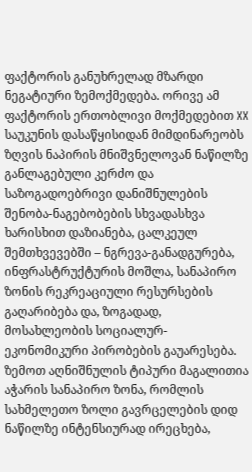ფაქტორის განუხრელად მზარდი ნეგატიური ზემოქმედება. ორივე ამ ფაქტორის ერთობლივი მოქმედებით XX საუკუნის დასაწყისიდან მიმდინარეობს ზღვის ნაპირის მნიშვნელოვან ნაწილზე განლაგებული კერძო და საზოგადოებრივი დანიშნულების შენობა-ნაგებობების სხვადასხვა ხარისხით დაზიანება, ცალკეულ შემთხვევებში – ნგრევა-განადგურება, ინფრასტრუქტურის მოშლა, სანაპირო ზონის რეკრეაციული რესურსების გაღარიბება და, ზოგადად, მოსახლეობის სოციალურ-ეკონომიკური პირობების გაუარესება.
ზემოთ აღნიშნულის ტიპური მაგალითია აჭარის სანაპირო ზონა, რომლის სახმელეთო ზოლი გავრცელების დიდ ნაწილზე ინტენსიურად ირეცხება,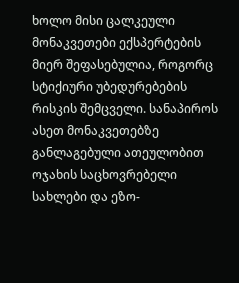ხოლო მისი ცალკეული მონაკვეთები ექსპერტების მიერ შეფასებულია, როგორც სტიქიური უბედურებების რისკის შემცველი. სანაპიროს ასეთ მონაკვეთებზე განლაგებული ათეულობით ოჯახის საცხოვრებელი სახლები და ეზო-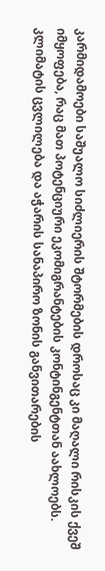კარმიდამოები საშუალო სიძლიერის შტორმების დროსაც კი მაღალი რისკის ქვეშ იმყოფება, რაც მათ პოტენციური ეკომიგრანტების კონტინგენტთან აახლოებს.
კლიმატის ცვლილება და აჭარის სანაპირო ზონის განვითარების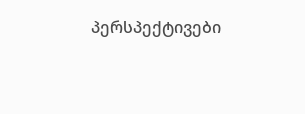პერსპექტივები